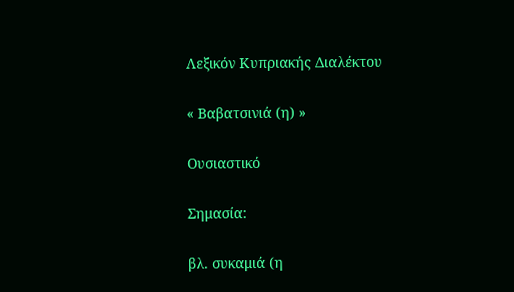Λεξικόν Κυπριακής Διαλέκτου

« Βαβατσινιά (η) »

Ουσιαστικό

Σημασία:

βλ. συκαμιά (η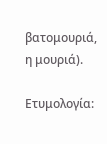βατομουριά, η μουριά).

Ετυμολογία: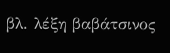βλ. λέξη βαβάτσινος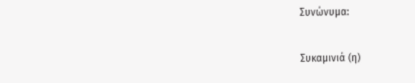Συνώνυμα:

Συκαμινιά (η)